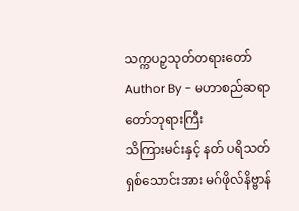သက္ကပဉှသုတ်တရားတော်
Author By - မဟာစည်ဆရာတော်ဘုရားကြီး
သိကြားမင်းနှင့် နတ် ပရိသတ် ရှစ်သောင်းအား မဂ်ဖိုလ်နိဗ္ဗာန်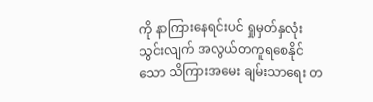ကို နာကြားနေရင်းပင် ရှုမှတ်နှလုံးသွင်းလျက် အလွယ်တကူရစေနိုင်သော သိကြားအမေး ချမ်းသာရေး တ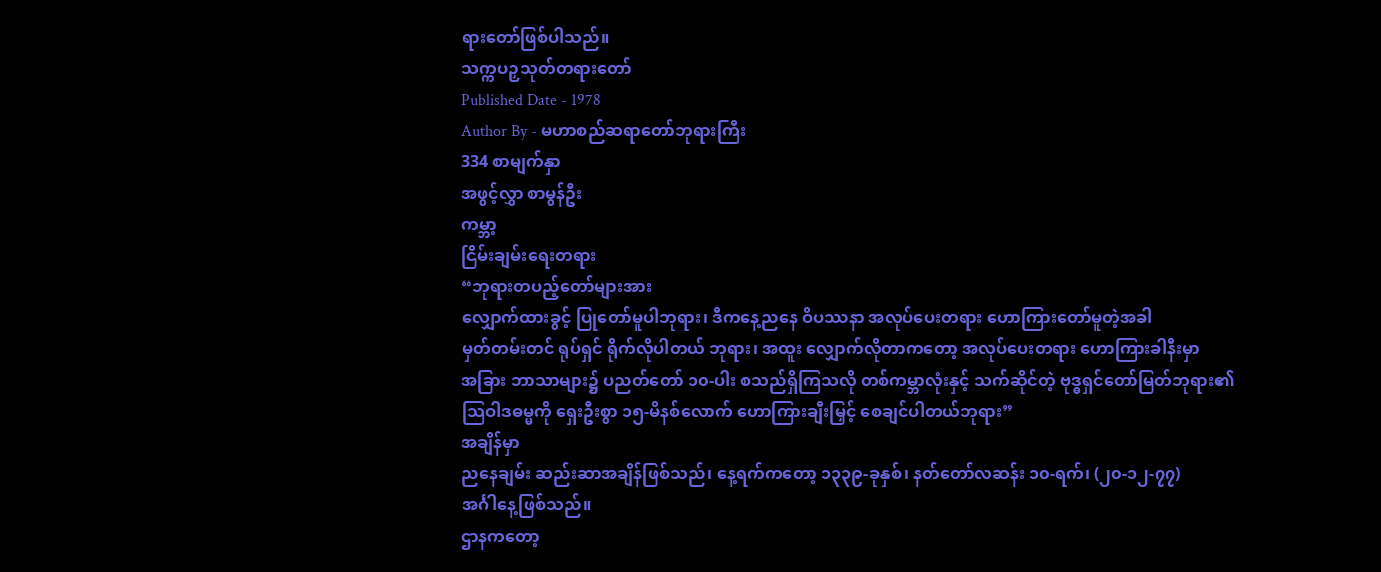ရားတော်ဖြစ်ပါသည်။
သက္ကပဉှသုတ်တရားတော်
Published Date - 1978
Author By - မဟာစည်ဆရာတော်ဘုရားကြီး
334 စာမျက်နှာ
အဖွင့်လွှာ စာမွန်ဦး
ကမ္ဘာ့
ငြိမ်းချမ်းရေးတရား
“ဘုရားတပည့်တော်များအား
လျှောက်ထားခွင့် ပြုတော်မူပါဘုရား၊ ဒီကနေ့ညနေ ဝိပဿနာ အလုပ်ပေးတရား ဟောကြားတော်မူတဲ့အခါ
မှတ်တမ်းတင် ရုပ်ရှင် ရိုက်လိုပါတယ် ဘုရား၊ အထူး လျှောက်လိုတာကတော့ အလုပ်ပေးတရား ဟောကြားခါနီးမှာ
အခြား ဘာသာများ၌ ပညတ်တော် ၁၀-ပါး စသည်ရှိကြသလို တစ်ကမ္ဘာလုံးနှင့် သက်ဆိုင်တဲ့ ဗုဒ္ဓရှင်တော်မြတ်ဘုရား၏
သြဝါဒဓမ္မကို ရှေးဦးစွာ ၁၅-မိနစ်လောက် ဟောကြားချီးမြှင့် စေချင်ပါတယ်ဘုရား”
အချိန်မှာ
ညနေချမ်း ဆည်းဆာအချိန်ဖြစ်သည်၊ နေ့ရက်ကတော့ ၁၃၃၉-ခုနှစ်၊ နတ်တော်လဆန်း ၁၀-ရက်၊ (၂၀-၁၂-၇၇)
အင်္ဂါနေ့ဖြစ်သည်။
ဌာနကတော့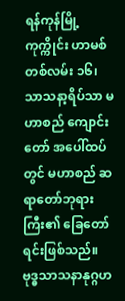ရန်ကုန်မြို့ ကုက္ကိုင်း ဟာမစ်တစ်လမ်း ၁၆၊
သာသနာ့ရိပ်သာ မဟာစည် ကျောင်းတော် အပေါ်ထပ်တွင် မဟာစည် ဆရာတော်ဘုရားကြီး၏ ခြေတော်ရင်းဖြစ်သည်။
ဗုဒ္ဓသာသနာနုဂ္ဂဟ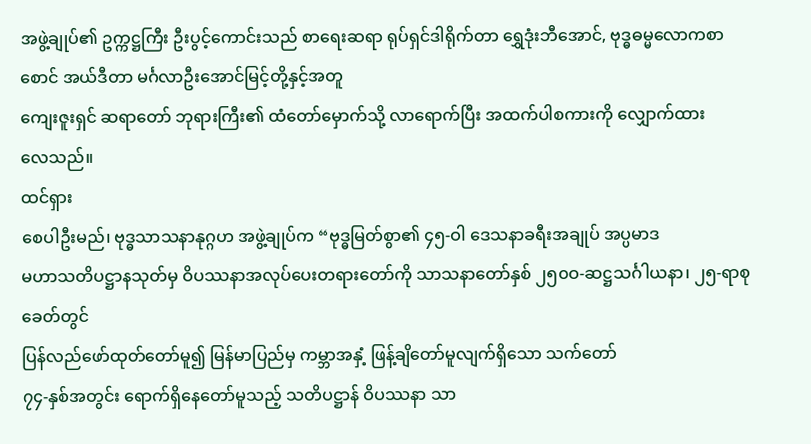အဖွဲ့ချုပ်၏ ဥက္ကဋ္ဌကြီး ဦးပွင့်ကောင်းသည် စာရေးဆရာ ရုပ်ရှင်ဒါရိုက်တာ ရွှေဒုံးဘီအောင်, ဗုဒ္ဓဓမ္မလောကစာစောင် အယ်ဒီတာ မင်္ဂလာဦးအောင်မြင့်တို့နှင့်အတူ
ကျေးဇူးရှင် ဆရာတော် ဘုရားကြီး၏ ထံတော်မှောက်သို့ လာရောက်ပြီး အထက်ပါစကားကို လျှောက်ထား
လေသည်။
ထင်ရှား
စေပါဦးမည်၊ ဗုဒ္ဓသာသနာနုဂ္ဂဟ အဖွဲ့ချုပ်က “ဗုဒ္ဓမြတ်စွာ၏ ၄၅-ဝါ ဒေသနာခရီးအချုပ် အပ္ပမာဒ
မဟာသတိပဋ္ဌာနသုတ်မှ ဝိပဿနာအလုပ်ပေးတရားတော်ကို သာသနာတော်နှစ် ၂၅၀ဝ-ဆဋ္ဌသင်္ဂါယနာ၊ ၂၅-ရာစုခေတ်တွင်
ပြန်လည်ဖော်ထုတ်တော်မူ၍ မြန်မာပြည်မှ ကမ္ဘာအနှံ့ ဖြန့်ချိတော်မူလျက်ရှိသော သက်တော်
၇၄-နှစ်အတွင်း ရောက်ရှိနေတော်မူသည့် သတိပဋ္ဌာန် ဝိပဿနာ သာ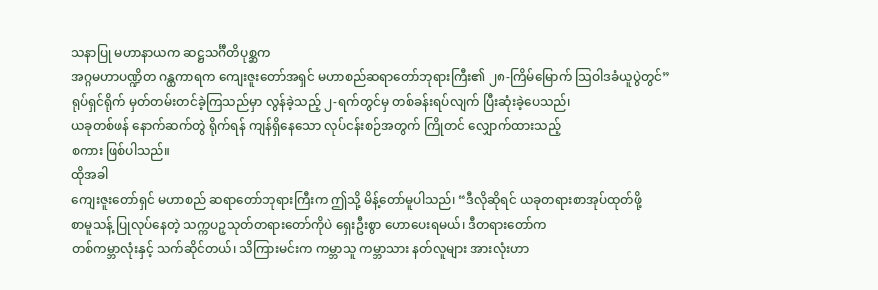သနာပြု မဟာနာယက ဆဋ္ဌသင်္ဂီတိပုစ္ဆက
အဂ္ဂမဟာပဏ္ဍိတ ဂန္ထကာရက ကျေးဇူးတော်အရှင် မဟာစည်ဆရာတော်ဘုရားကြီး၏ ၂၈-ကြိမ်မြောက် သြဝါဒခံယူပွဲတွင်”
ရုပ်ရှင်ရိုက် မှတ်တမ်းတင်ခဲ့ကြသည်မှာ လွန်ခဲ့သည့် ၂-ရက်တွင်မှ တစ်ခန်းရပ်လျက် ပြီးဆုံးခဲ့ပေသည်၊
ယခုတစ်ဖန် နောက်ဆက်တွဲ ရိုက်ရန် ကျန်ရှိနေသော လုပ်ငန်းစဉ်အတွက် ကြိုတင် လျှောက်ထားသည့်
စကား ဖြစ်ပါသည်။
ထိုအခါ
ကျေးဇူးတော်ရှင် မဟာစည် ဆရာတော်ဘုရားကြီးက ဤသို့ မိန့်တော်မူပါသည်၊ “ဒီလိုဆိုရင် ယခုတရားစာအုပ်ထုတ်ဖို့
စာမူသန့် ပြုလုပ်နေတဲ့ သက္ကပဉှသုတ်တရားတော်ကိုပဲ ရှေးဦးစွာ ဟောပေးရမယ်၊ ဒီတရားတော်က
တစ်ကမ္ဘာလုံးနှင့် သက်ဆိုင်တယ်၊ သိကြားမင်းက ကမ္ဘာသူ ကမ္ဘာသား နတ်လူများ အားလုံးဟာ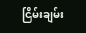ငြိမ်းချမ်း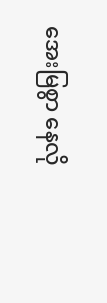အေးမြစွာ နေလို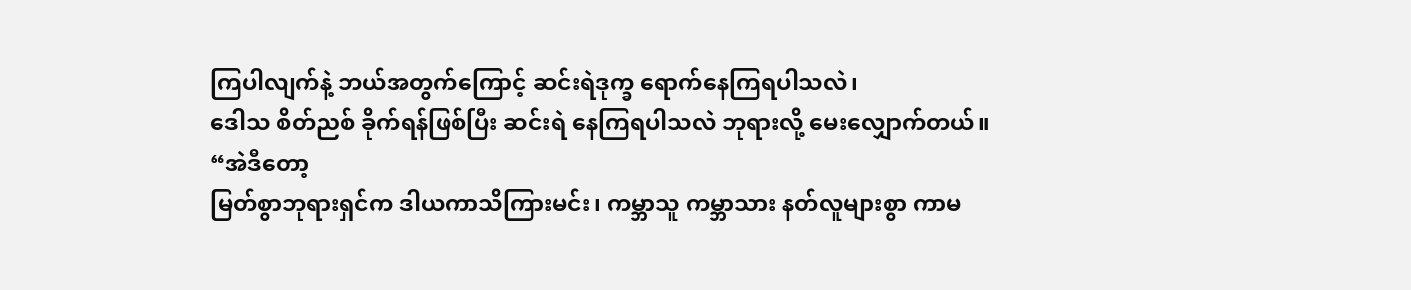ကြပါလျက်နဲ့ ဘယ်အတွက်ကြောင့် ဆင်းရဲဒုက္ခ ရောက်နေကြရပါသလဲ၊
ဒေါသ စိတ်ညစ် ခိုက်ရန်ဖြစ်ပြီး ဆင်းရဲ နေကြရပါသလဲ ဘုရားလို့ မေးလျှောက်တယ်။
“အဲဒီတော့
မြတ်စွာဘုရားရှင်က ဒါယကာသိကြားမင်း၊ ကမ္ဘာသူ ကမ္ဘာသား နတ်လူများစွာ ကာမ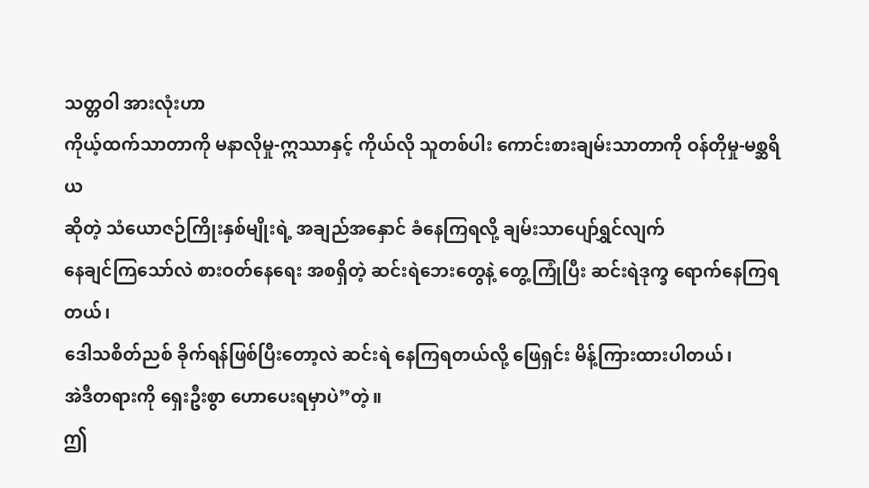သတ္တဝါ အားလုံးဟာ
ကိုယ့်ထက်သာတာကို မနာလိုမှု-ဣဿာနှင့် ကိုယ်လို သူတစ်ပါး ကောင်းစားချမ်းသာတာကို ဝန်တိုမှု-မစ္ဆရိယ
ဆိုတဲ့ သံယောဇဉ်ကြိုးနှစ်မျိုးရဲ့ အချည်အနှောင် ခံနေကြရလို့ ချမ်းသာပျော်ရွှင်လျက်
နေချင်ကြသော်လဲ စားဝတ်နေရေး အစရှိတဲ့ ဆင်းရဲဘေးတွေနဲ့ တွေ့ကြုံပြီး ဆင်းရဲဒုက္ခ ရောက်နေကြရတယ်၊
ဒေါသစိတ်ညစ် ခိုက်ရန်ဖြစ်ပြီးတော့လဲ ဆင်းရဲ နေကြရတယ်လို့ ဖြေရှင်း မိန့်ကြားထားပါတယ်၊
အဲဒီတရားကို ရှေးဦးစွာ ဟောပေးရမှာပဲ”တဲ့။
ဤ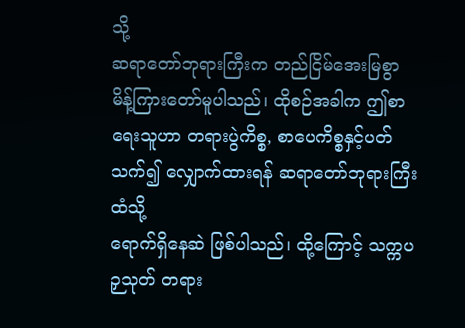သို့
ဆရာတော်ဘုရားကြီးက တည်ငြိမ်အေးမြစွာ မိန့်ကြားတော်မူပါသည်၊ ထိုစဉ်အခါက ဤစာရေးသူဟာ တရားပွဲကိစ္စ, စာပေကိစ္စနှင့်ပတ်သက်၍ လျှောက်ထားရန် ဆရာတော်ဘုရားကြီးထံသို့
ရောက်ရှိနေဆဲ ဖြစ်ပါသည်၊ ထို့ကြောင့် သက္ကပဉှသုတ် တရား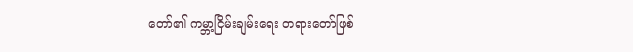တော်၏ ကမ္ဘာ့ငြိမ်းချမ်းရေး တရားတော်ဖြစ်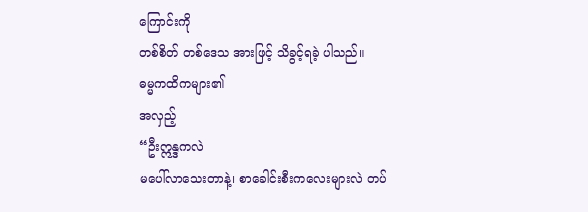ကြောင်းကို
တစ်စိတ် တစ်ဒေသ အားဖြင့် သိခွင့်ရခဲ့ ပါသည်။
ဓမ္မကထိကများ၏
အလှည့်
“ဦးဣန္ဒကလဲ
မပေါ်လာသေးတာနဲ့၊ စာခေါင်းစီးကလေးများလဲ တပ်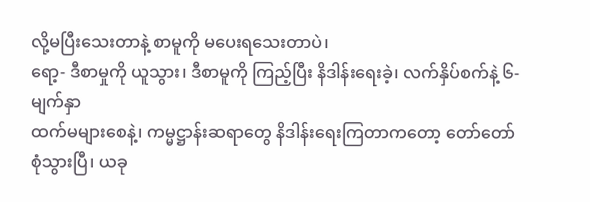လို့မပြီးသေးတာနဲ့ စာမူကို မပေးရသေးတာပဲ၊
ရော့- ဒီစာမှုကို ယူသွား၊ ဒီစာမူကို ကြည့်ပြီး နိဒါန်းရေးခဲ့၊ လက်နှိပ်စက်နဲ့ ၆-မျက်နှာ
ထက်မများစေနဲ့၊ ကမ္မဋ္ဌာန်းဆရာတွေ နိဒါန်းရေးကြတာကတော့ တော်တော်စုံသွားပြီ၊ ယခု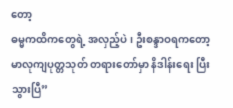တော့
ဓမ္မကထိကတွေရဲ့ အလှည့်ပဲ၊ ဦးစန္ဒာဝရကတော့ မာလုကျပုတ္တသုတ် တရားတော်မှာ နိဒါန်းရေး ပြီးသွားပြီ”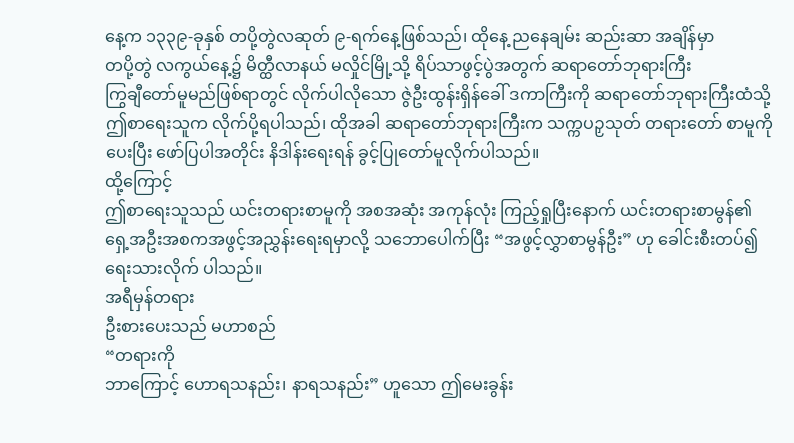နေ့က ၁၃၃၉-ခုနှစ် တပို့တွဲလဆုတ် ၉-ရက်နေ့ဖြစ်သည်၊ ထိုနေ့ ညနေချမ်း ဆည်းဆာ အချိန်မှာ
တပို့တွဲ လကွယ်နေ့၌ မိတ္ထီလာနယ် မလှိုင်မြို့သို့ ရိပ်သာဖွင့်ပွဲအတွက် ဆရာတော်ဘုရားကြီး
ကြွချီတော်မူမည်ဖြစ်ရာတွင် လိုက်ပါလိုသော ဇွဲဦးထွန်းရှိန်ခေါ် ဒကာကြီးကို ဆရာတော်ဘုရားကြီးထံသို့
ဤစာရေးသူက လိုက်ပို့ရပါသည်၊ ထိုအခါ ဆရာတော်ဘုရားကြီးက သက္ကပဉှသုတ် တရားတော် စာမူကို
ပေးပြီး ဖော်ပြပါအတိုင်း နိဒါန်းရေးရန် ခွင့်ပြုတော်မူလိုက်ပါသည်။
ထို့ကြောင့်
ဤစာရေးသူသည် ယင်းတရားစာမူကို အစအဆုံး အကုန်လုံး ကြည့်ရှုပြီးနောက် ယင်းတရားစာမွန်၏
ရှေ့အဦးအစကအဖွင့်အညွှန်းရေးရမှာလို့ သဘောပေါက်ပြီး “အဖွင့်လွှာစာမွန်ဦး” ဟု ခေါင်းစီးတပ်၍
ရေးသားလိုက် ပါသည်။
အရီမှန်တရား
ဦးစားပေးသည် မဟာစည်
“တရားကို
ဘာကြောင့် ဟောရသနည်း၊ နာရသနည်း” ဟူသော ဤမေးခွန်း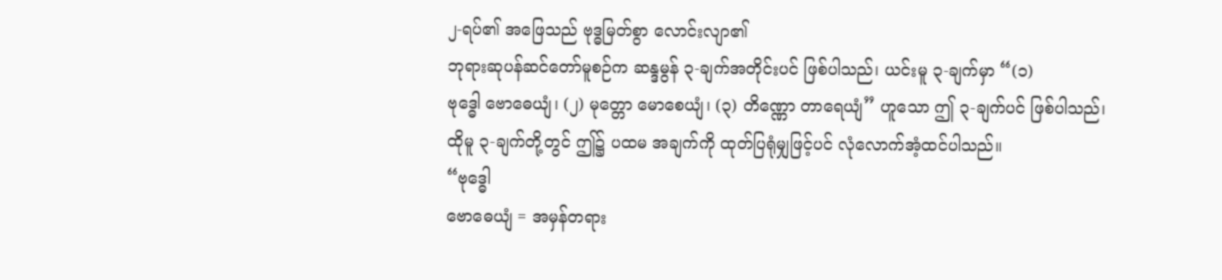၂-ရပ်၏ အဖြေသည် ဗုဒ္ဓမြတ်စွာ လောင်းလျာ၏
ဘုရားဆုပန်ဆင်တော်မူစဉ်က ဆန္ဒမွန် ၃-ချက်အတိုင်းပင် ဖြစ်ပါသည်၊ ယင်းမူ ၃-ချက်မှာ “(၁)
ဗုဒ္ဓေါ ဗောဓေယျံ၊ (၂) မုတ္တော မောစေယျံ၊ (၃) တိဏ္ဏော တာရေယျံ” ဟူသော ဤ ၃-ချက်ပင် ဖြစ်ပါသည်၊
ထိုမူ ၃-ချက်တို့တွင် ဤ၌ ပထမ အချက်ကို ထုတ်ပြရုံမျှဖြင့်ပင် လုံလောက်အံ့ထင်ပါသည်။
“ဗုဒ္ဓေါ
ဗောဓေယျံ = အမှန်တရား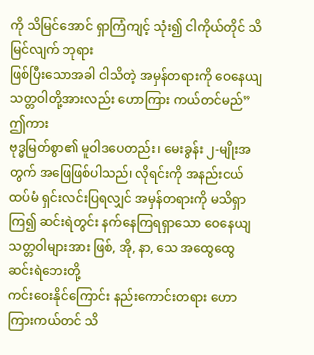ကို သိမြင်အောင် ရှာကြံကျင့် သုံး၍ ငါကိုယ်တိုင် သိမြင်လျက် ဘုရား
ဖြစ်ပြီးသောအခါ ငါသိတဲ့ အမှန်တရားကို ဝေနေယျသတ္တဝါတို့အားလည်း ဟောကြား ကယ်တင်မည်”
ဤကား
ဗုဒ္ဓမြတ်စွာ၏ မူဝါဒပေတည်း၊ မေးခွန်း ၂-မျိုးအတွက် အဖြေဖြစ်ပါသည်၊ လိုရင်းကို အနည်းငယ်
ထပ်မံ ရှင်းလင်းပြရလျှင် အမှန်တရားကို မသိရှာကြ၍ ဆင်းရဲတွင်း နက်နေကြရရှာသော ဝေနေယျ
သတ္တဝါများအား ဖြစ်, အို, နာ, သေ အထွေထွေ ဆင်းရဲဘေးတို့
ကင်းဝေးနိုင်ကြောင်း နည်းကောင်းတရား ဟောကြားကယ်တင် သိ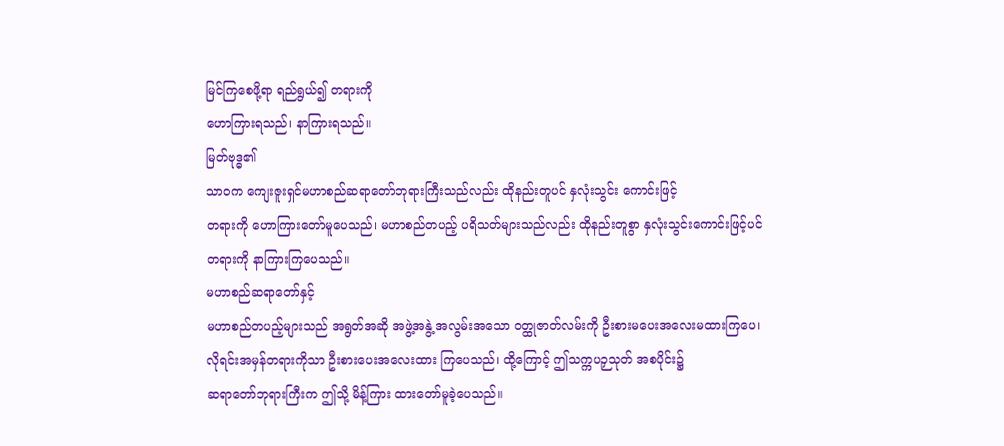မြင်ကြစေဖို့ရာ ရည်ရွယ်၍ တရားကို
ဟောကြားရသည်၊ နာကြားရသည်။
မြတ်ဗုဒ္ဓ၏
သာဝက ကျေးဇူးရှင်မဟာစည်ဆရာတော်ဘုရားကြီးသည်လည်း ထိုနည်းတူပင် နှလုံးသွင်း ကောင်းဖြင့်
တရားကို ဟောကြားတော်မူပေသည်၊ မဟာစည်တပည့် ပရိသတ်များသည်လည်း ထိုနည်းတူစွာ နှလုံးသွင်းကောင်းဖြင့်ပင်
တရားကို နာကြားကြပေသည်။
မဟာစည်ဆရာတော်နှင့်
မဟာစည်တပည့်များသည် အရွတ်အဆို အဖွဲ့အနွဲ့ အလွမ်းအသော ဝတ္ထုဇာတ်လမ်းကို ဦးစားမပေးအလေးမထားကြပေ၊
လိုရင်းအမှန်တရားကိုသာ ဦးစားပေးအလေးထား ကြပေသည်၊ ထို့ကြောင့် ဤသက္ကပဉှသုတ် အစပိုင်း၌
ဆရာတော်ဘုရားကြီးက ဤသို့ မိန့်ကြား ထားတော်မူခဲ့ပေသည်။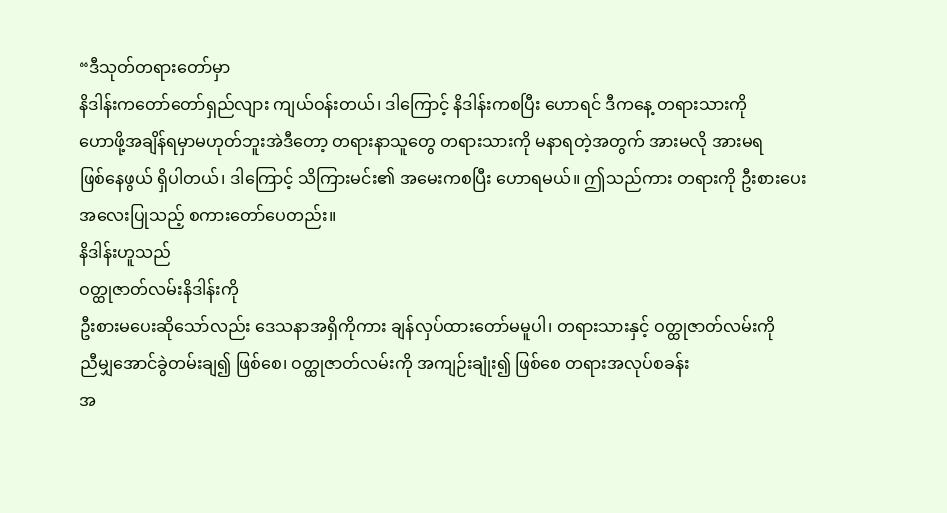“ဒီသုတ်တရားတော်မှာ
နိဒါန်းကတော်တော်ရှည်လျား ကျယ်ဝန်းတယ်၊ ဒါကြောင့် နိဒါန်းကစပြီး ဟောရင် ဒီကနေ့ တရားသားကို
ဟောဖို့အချိန်ရမှာမဟုတ်ဘူးအဲဒီတော့ တရားနာသူတွေ တရားသားကို မနာရတဲ့အတွက် အားမလို အားမရ
ဖြစ်နေဖွယ် ရှိပါတယ်၊ ဒါကြောင့် သိကြားမင်း၏ အမေးကစပြီး ဟောရမယ်။ ဤသည်ကား တရားကို ဦးစားပေး
အလေးပြုသည့် စကားတော်ပေတည်း။
နိဒါန်းဟူသည်
ဝတ္ထုဇာတ်လမ်းနိဒါန်းကို
ဦးစားမပေးဆိုသော်လည်း ဒေသနာအရှိကိုကား ချန်လှပ်ထားတော်မမူပါ၊ တရားသားနှင့် ဝတ္ထုဇာတ်လမ်းကို
ညီမျှအောင်ခွဲတမ်းချ၍ ဖြစ်စေ၊ ဝတ္ထုဇာတ်လမ်းကို အကျဉ်းချုံး၍ ဖြစ်စေ တရားအလုပ်စခန်း
အ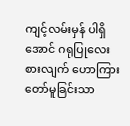ကျင့်လမ်းမှန် ပါရှိအောင် ဂရုပြုလေးစားလျက် ဟောကြားတော်မူခြင်းသာ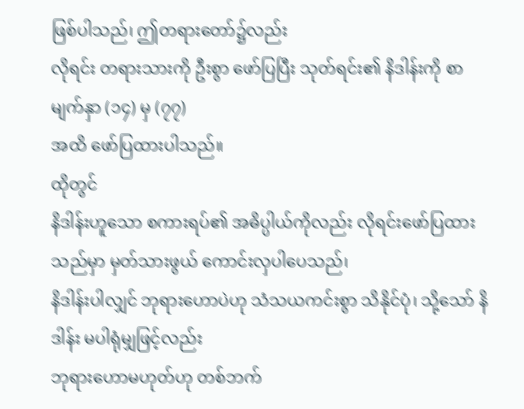ဖြစ်ပါသည်၊ ဤတရားတော်၌လည်း
လိုရင်း တရားသားကို ဦးစွာ ဖော်ပြပြီး သုတ်ရင်း၏ နိဒါန်းကို စာမျက်နှာ (၁၄) မှ (၇၇)
အထိ ဖော်ပြထားပါသည်။
ထိုတွင်
နိဒါန်းဟူသော စကားရပ်၏ အဓိပ္ပါယ်ကိုလည်း လိုရင်းဖော်ပြထားသည်မှာ မှတ်သားဖွယ် ကောင်းလှပါပေသည်၊
နိဒါန်းပါလျှင် ဘုရားဟောပဲဟု သံသယကင်းစွာ သိနိုင်ပုံ၊ သို့သော် နိဒါန်း မပါရုံမျှဖြင့်လည်း
ဘုရားဟောမဟုတ်ဟု တစ်ဘက်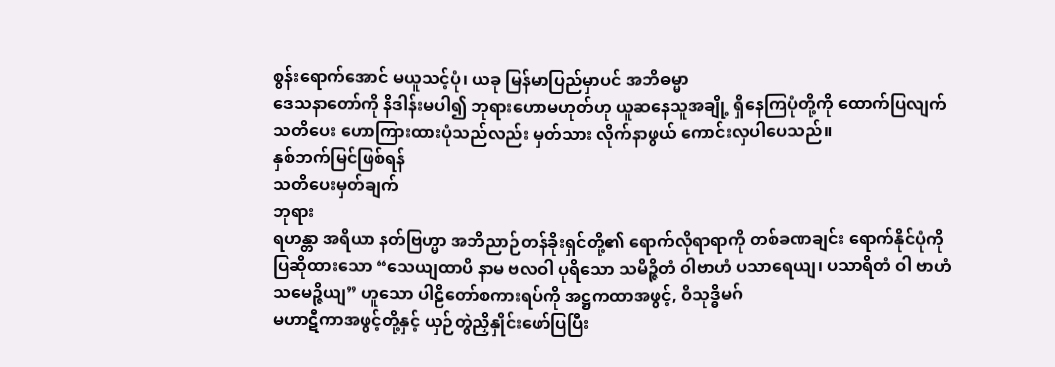စွန်းရောက်အောင် မယူသင့်ပုံ၊ ယခု မြန်မာပြည်မှာပင် အဘိဓမ္မာ
ဒေသနာတော်ကို နိဒါန်းမပါ၍ ဘုရားဟောမဟုတ်ဟု ယူဆနေသူအချို့ ရှိနေကြပုံတို့ကို ထောက်ပြလျက်
သတိပေး ဟောကြားထားပုံသည်လည်း မှတ်သား လိုက်နာဖွယ် ကောင်းလှပါပေသည်။
နှစ်ဘက်မြင်ဖြစ်ရန်
သတိပေးမှတ်ချက်
ဘုရား
ရဟန္တာ အရိယာ နတ်ဗြဟ္မာ အဘိညာဉ်တန်ခိုးရှင်တို့၏ ရောက်လိုရာရာကို တစ်ခဏချင်း ရောက်နိုင်ပုံကို
ပြဆိုထားသော “သေယျထာပိ နာမ ဗလဝါ ပုရိသော သမိဉ္ဇိတံ ဝါဗာဟံ ပသာရေယျ၊ ပသာရိတံ ဝါ ဗာဟံ
သမေဉ္ဇိယျ” ဟူသော ပါဠိတော်စကားရပ်ကို အဋ္ဌကထာအဖွင့်, ဝိသုဒ္ဓိမဂ်
မဟာဋီကာအဖွင့်တို့နှင့် ယှဉ်တွဲညှိနှိုင်းဖော်ပြပြီး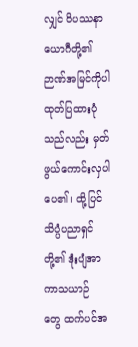လျှင် ဝိပဿနာယောဂီတို့၏ ဉာဏ်အမြင်ကိုပါ
ထုတ်ပြထားပုံသည်လည်း မှတ်ဖွယ်ကောင်းလှပါပေ၏၊ ထို့ပြင် သိပ္ပံပညာရှင်တို့၏ ဒုံးပျံအာကာသယာဉ်
တွေ ထက်ပင်အ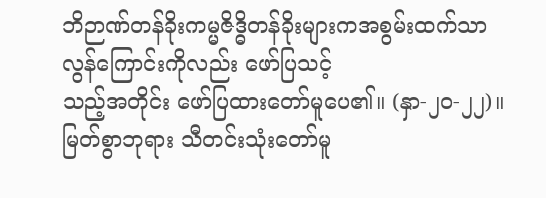ဘိဉာဏ်တန်ခိုးကမ္မဇိဒ္ဓိတန်ခိုးများကအစွမ်းထက်သာလွန်ကြောင်းကိုလည်း ဖော်ပြသင့်
သည့်အတိုင်း ဖော်ပြထားတော်မူပေ၏။ (နှာ-၂၀-၂၂)။
မြတ်စွာဘုရား သီတင်းသုံးတော်မူ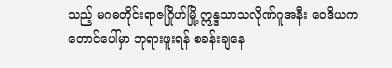သည့် မဂဓတိုင်းရာဇဂြိုဟ်မြို့ ဣန္ဒသာသလိုဏ်ဂူအနီး ဝေဒိယကတောင်ပေါ်မှာ ဘုရားဖူးရန် စခန်းချနေ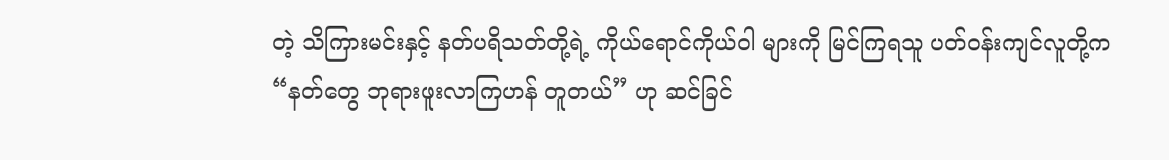တဲ့ သိကြားမင်းနှင့် နတ်ပရိသတ်တို့ရဲ့ ကိုယ်ရောင်ကိုယ်ဝါ များကို မြင်ကြရသူ ပတ်ဝန်းကျင်လူတို့က “နတ်တွေ ဘုရားဖူးလာကြဟန် တူတယ်” ဟု ဆင်ခြင်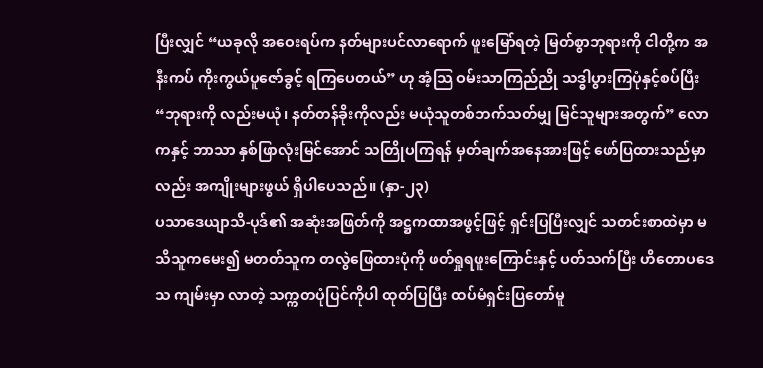ပြီးလျှင် “ယခုလို အဝေးရပ်က နတ်များပင်လာရောက် ဖူးမြော်ရတဲ့ မြတ်စွာဘုရားကို ငါတို့က အနီးကပ် ကိုးကွယ်ပူဇော်ခွင့် ရကြပေတယ်” ဟု အံ့သြ ဝမ်းသာကြည်ညို သဒ္ဓါပွားကြပုံနှင့်စပ်ပြီး “ဘုရားကို လည်းမယုံ၊ နတ်တန်ခိုးကိုလည်း မယုံသူတစ်ဘက်သတ်မျှ မြင်သူများအတွက်” လောကနှင့် ဘာသာ နှစ်ဖြာလုံးမြင်အောင် သတြိုပကြရန် မှတ်ချက်အနေအားဖြင့် ဖော်ပြထားသည်မှာလည်း အကျိုးများဖွယ် ရှိပါပေသည်။ (နှာ-၂၃)
ပသာဒေယျာသိ-ပုဒ်၏ အဆုံးအဖြတ်ကို အဋ္ဌကထာအဖွင့်ဖြင့် ရှင်းပြပြီးလျှင် သတင်းစာထဲမှာ မသိသူကမေး၍ မတတ်သူက တလွဲဖြေထားပုံကို ဖတ်ရှုရဖူးကြောင်းနှင့် ပတ်သက်ပြီး ဟိတောပဒေသ ကျမ်းမှာ လာတဲ့ သက္ကတပုံပြင်ကိုပါ ထုတ်ပြပြီး ထပ်မံရှင်းပြတော်မူ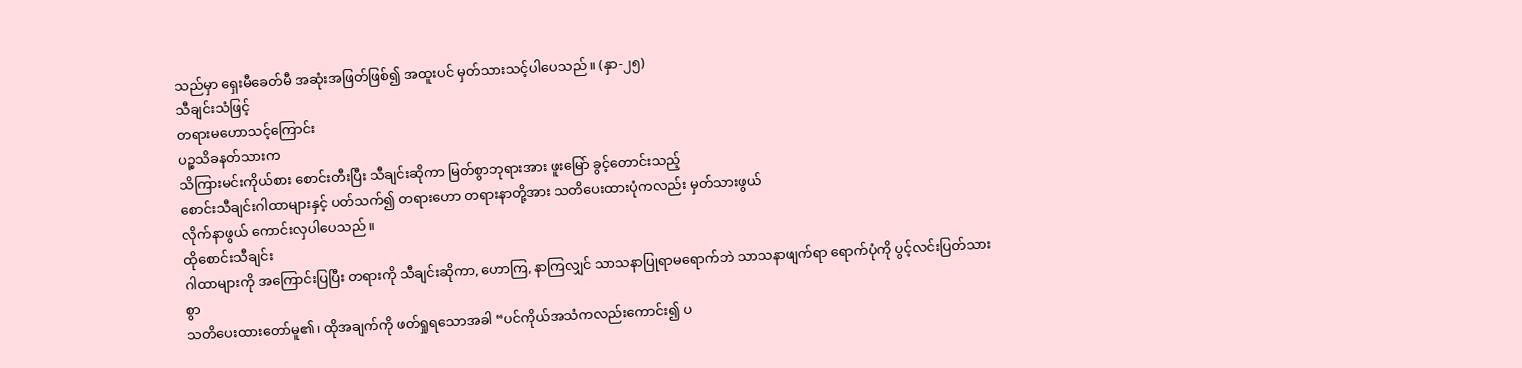သည်မှာ ရှေးမီခေတ်မီ အဆုံးအဖြတ်ဖြစ်၍ အထူးပင် မှတ်သားသင့်ပါပေသည်။ (နှာ-၂၅)
သီချင်းသံဖြင့်
တရားမဟောသင့်ကြောင်း
ပဉ္စသိခနတ်သားက
သိကြားမင်းကိုယ်စား စောင်းတီးပြီး သီချင်းဆိုကာ မြတ်စွာဘုရားအား ဖူးမြော် ခွင့်တောင်းသည့်
စောင်းသီချင်းဂါထာများနှင့် ပတ်သက်၍ တရားဟော တရားနာတို့အား သတိပေးထားပုံကလည်း မှတ်သားဖွယ်
လိုက်နာဖွယ် ကောင်းလှပါပေသည်။
ထိုစောင်းသီချင်း
ဂါထာများကို အကြောင်းပြပြီး တရားကို သီချင်းဆိုကာ, ဟောကြ, နာကြလျှင် သာသနာပြုရာမရောက်ဘဲ သာသနာဖျက်ရာ ရောက်ပုံကို ပွင့်လင်းပြတ်သားစွာ
သတိပေးထားတော်မူ၏၊ ထိုအချက်ကို ဖတ်ရှုရသောအခါ “ပင်ကိုယ်အသံကလည်းကောင်း၍ ပ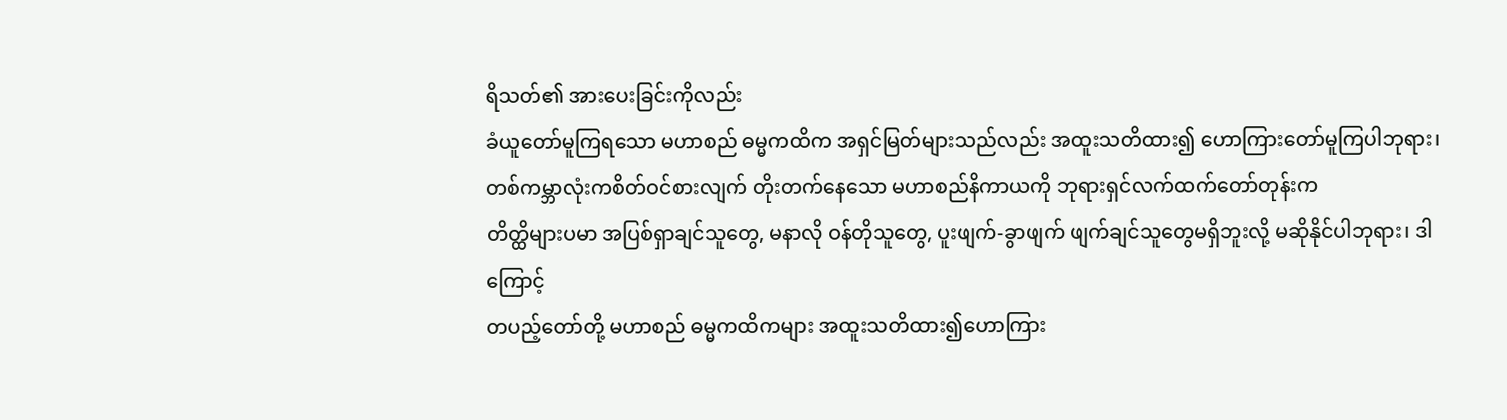ရိသတ်၏ အားပေးခြင်းကိုလည်း
ခံယူတော်မူကြရသော မဟာစည် ဓမ္မကထိက အရှင်မြတ်များသည်လည်း အထူးသတိထား၍ ဟောကြားတော်မူကြပါဘုရား၊
တစ်ကမ္ဘာလုံးကစိတ်ဝင်စားလျက် တိုးတက်နေသော မဟာစည်နိကာယကို ဘုရားရှင်လက်ထက်တော်တုန်းက
တိတ္ထိများပမာ အပြစ်ရှာချင်သူတွေ, မနာလို ဝန်တိုသူတွေ, ပူးဖျက်-ခွာဖျက် ဖျက်ချင်သူတွေမရှိဘူးလို့ မဆိုနိုင်ပါဘုရား၊ ဒါကြောင့်
တပည့်တော်တို့ မဟာစည် ဓမ္မကထိကများ အထူးသတိထား၍ဟောကြား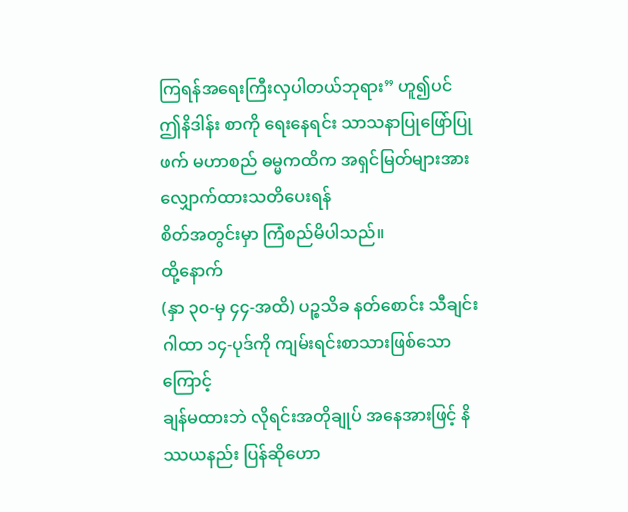ကြရန်အရေးကြီးလှပါတယ်ဘုရား” ဟူ၍ပင်
ဤနိဒါန်း စာကို ရေးနေရင်း သာသနာပြုဖြော်ပြုဖက် မဟာစည် ဓမ္မကထိက အရှင်မြတ်များအား လျှောက်ထားသတိပေးရန်
စိတ်အတွင်းမှာ ကြံစည်မိပါသည်။
ထို့နောက်
(နှာ ၃၀-မှ ၄၄-အထိ) ပဉ္စသိခ နတ်စောင်း သီချင်းဂါထာ ၁၄-ပုဒ်ကို ကျမ်းရင်းစာသားဖြစ်သောကြောင့်
ချန်မထားဘဲ လိုရင်းအတိုချုပ် အနေအားဖြင့် နိဿယနည်း ပြန်ဆိုဟော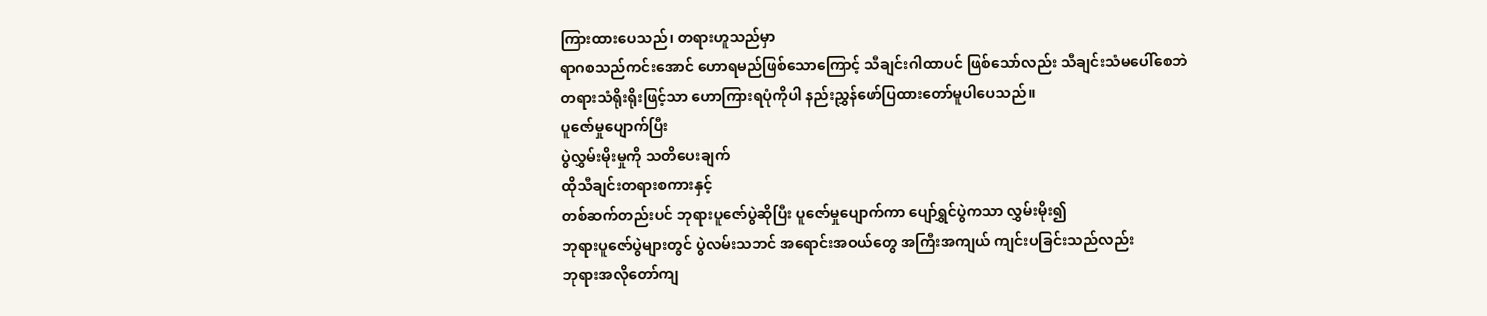ကြားထားပေသည်၊ တရားဟူသည်မှာ
ရာဂစသည်ကင်းအောင် ဟောရမည်ဖြစ်သောကြောင့် သီချင်းဂါထာပင် ဖြစ်သော်လည်း သီချင်းသံမပေါ်စေဘဲ
တရားသံရိုးရိုးဖြင့်သာ ဟောကြားရပုံကိုပါ နည်းညွှန်ဖော်ပြထားတော်မူပါပေသည်။
ပူဇော်မှုပျောက်ပြီး
ပွဲလွှမ်းမိုးမှုကို သတိပေးချက်
ထိုသီချင်းတရားစကားနှင့်
တစ်ဆက်တည်းပင် ဘုရားပူဇော်ပွဲဆိုပြီး ပူဇော်မှုပျောက်ကာ ပျော်ရွှင်ပွဲကသာ လွှမ်းမိုး၍
ဘုရားပူဇော်ပွဲများတွင် ပွဲလမ်းသဘင် အရောင်းအဝယ်တွေ အကြီးအကျယ် ကျင်းပခြင်းသည်လည်း
ဘုရားအလိုတော်ကျ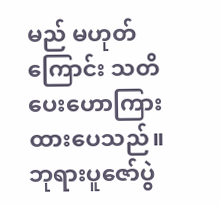မည် မဟုတ်ကြောင်း သတိပေးဟောကြားထားပေသည်။
ဘုရားပူဇော်ပွဲ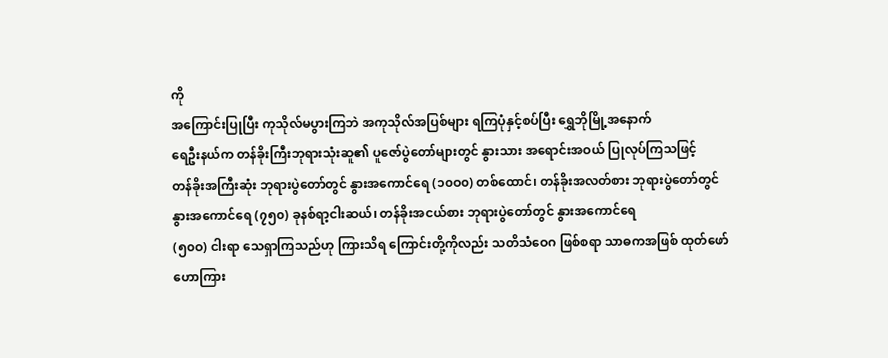ကို
အကြောင်းပြုပြီး ကုသိုလ်မပွားကြဘဲ အကုသိုလ်အပြစ်များ ရကြပုံနှင့်စပ်ပြီး ရွှေဘိုမြို့အနောက်
ရေဦးနယ်က တန်ခိုးကြီးဘုရားသုံးဆူ၏ ပူဇော်ပွဲတော်များတွင် နွားသား အရောင်းအဝယ် ပြုလုပ်ကြသဖြင့်
တန်ခိုးအကြီးဆုံး ဘုရားပွဲတော်တွင် နွားအကောင်ရေ (၁၀ဝ၀) တစ်ထောင်၊ တန်ခိုးအလတ်စား ဘုရားပွဲတော်တွင်
နွားအကောင်ရေ (၇၅၀) ခုနစ်ရာ့ငါးဆယ်၊ တန်ခိုးအငယ်စား ဘုရားပွဲတော်တွင် နွားအကောင်ရေ
(၅၀ဝ) ငါးရာ သေရှာကြသည်ဟု ကြားသိရ ကြောင်းတို့ကိုလည်း သတိသံဝေဂ ဖြစ်စရာ သာဓကအဖြစ် ထုတ်ဖော်
ဟောကြား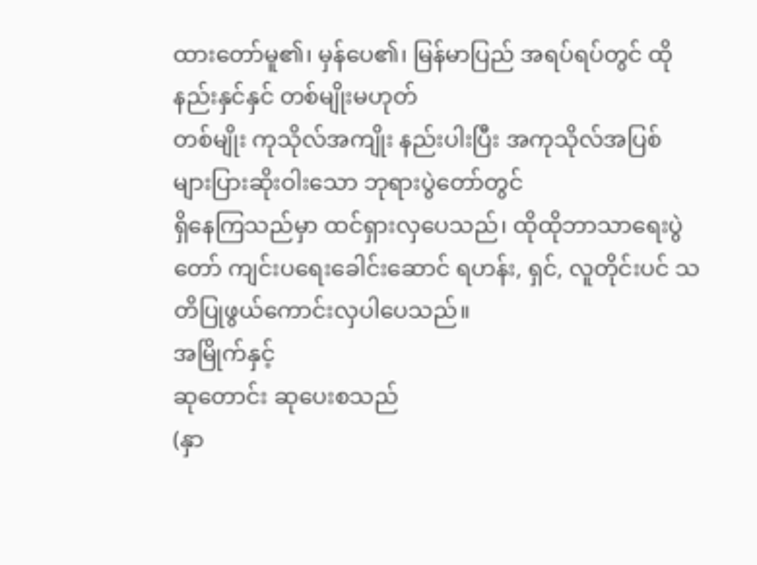ထားတော်မူ၏၊ မှန်ပေ၏၊ မြန်မာပြည် အရပ်ရပ်တွင် ထိုနည်းနှင်နှင် တစ်မျိုးမဟုတ်
တစ်မျိုး ကုသိုလ်အကျိုး နည်းပါးပြီး အကုသိုလ်အပြစ် များပြားဆိုးဝါးသော ဘုရားပွဲတော်တွင်
ရှိနေကြသည်မှာ ထင်ရှားလှပေသည်၊ ထိုထိုဘာသာရေးပွဲတော် ကျင်းပရေးခေါင်းဆောင် ရဟန်း, ရှင်, လူတိုင်းပင် သတိပြုဖွယ်ကောင်းလှပါပေသည်။
အမြိုက်နှင့်
ဆုတောင်း ဆုပေးစသည်
(နှာ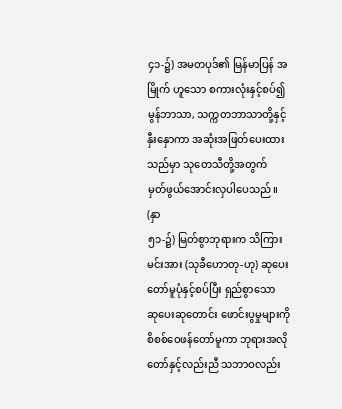၄၁-၌) အမတပုဒ်၏ မြန်မာပြန် အမြိုက် ဟူသော စကားလုံးနှင့်စပ်၍ မွန်ဘာသာ, သက္ကတဘာသာတို့နှင့် နှီးနှောကာ အဆုံးအဖြတ်ပေးထားသည်မှာ သုတေသီတို့အတွက်
မှတ်ဖွယ်အောင်းလှပါပေသည်။
(နှာ
၅၁-၌) မြတ်စွာဘုရားက သိကြားမင်းအား (သုခီဟောတု-ဟု) ဆုပေးတော်မူပုံနှင့်စပ်ပြီး ရှည်စွာသော
ဆုပေးဆုတောင်း ဖောင်းပွမှုများကို စိစစ်ဝေဖန်တော်မူကာ ဘုရားအလိုတော်နှင့်လည်းညီ သဘာဝလည်း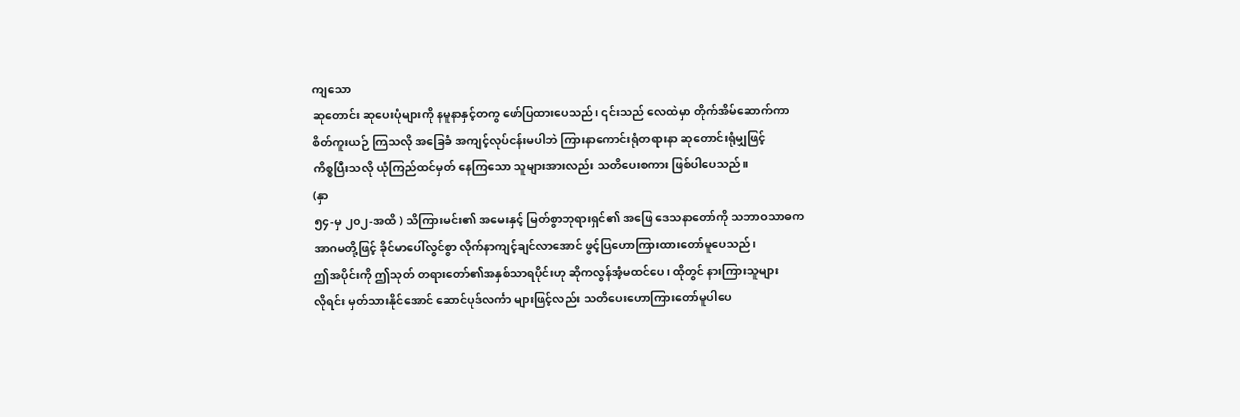ကျသော
ဆုတောင်း ဆုပေးပုံများကို နမူနာနှင့်တကွ ဖော်ပြထားပေသည်၊ ၎င်းသည် လေထဲမှာ တိုက်အိမ်ဆောက်ကာ
စိတ်ကူးယဉ် ကြသလို အခြေခံ အကျင့်လုပ်ငန်းမပါဘဲ ကြားနာကောင်းရုံတရားနာ ဆုတောင်းရုံမျှဖြင့်
ကိစ္စပြီးသလို ယုံကြည်ထင်မှတ် နေကြသော သူများအားလည်း သတိပေးစကား ဖြစ်ပါပေသည်။
(နှာ
၅၄-မှ ၂၀၂-အထိ ) သိကြားမင်း၏ အမေးနှင့် မြတ်စွာဘုရားရှင်၏ အဖြေ ဒေသနာတော်ကို သဘာဝသာဓက
အာဂမတို့ဖြင့် ခိုင်မာပေါ်လွင်စွာ လိုက်နာကျင့်ချင်လာအောင် ဖွင့်ပြဟောကြားထားတော်မူပေသည်၊
ဤအပိုင်းကို ဤသုတ် တရားတော်၏အနှစ်သာရပိုင်းဟု ဆိုကလွန်အံ့မထင်ပေ၊ ထိုတွင် နားကြားသူများ
လိုရင်း မှတ်သားနိုင်အောင် ဆောင်ပုဒ်လင်္ကာ များဖြင့်လည်း သတိပေးဟောကြားတော်မူပါပေ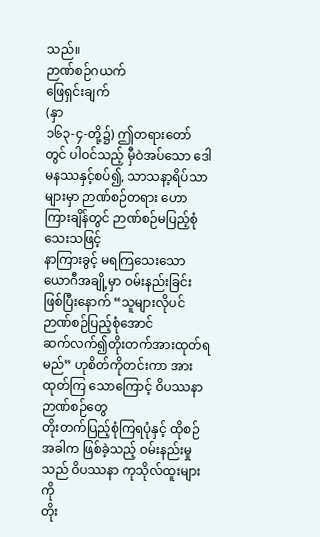သည်။
ဉာဏ်စဉ်ဂယက်
ဖြေရှင်းချက်
(နှာ
၁၆၃-၄-တို့၌) ဤတရားတော်တွင် ပါဝင်သည့် မှီဝဲအပ်သော ဒေါမနဿနှင့်စပ်၍, သာသနာ့ရိပ်သာများမှာ ဉာဏ်စဉ်တရား ဟောကြားချိန်တွင် ဉာဏ်စဉ်မပြည့်စုံသေးသဖြင့်
နာကြားခွင့် မရကြသေးသော ယောဂီအချို့မှာ ဝမ်းနည်းခြင်း ဖြစ်ပြီးနောက် “သူများလိုပင်ဉာဏ်စဉ်ပြည့်စုံအောင်
ဆက်လက်၍တိုးတက်အားထုတ်ရမည်” ဟုစိတ်ကိုတင်းကာ အားထုတ်ကြ သောကြောင့် ဝိပဿနာဉာဏ်စဉ်တွေ
တိုးတက်ပြည့်စုံကြရပုံနှင့် ထိုစဉ်အခါက ဖြစ်ခဲ့သည့် ဝမ်းနည်းမှုသည် ဝိပဿနာ ကုသိုလ်ထူးများကို
တိုး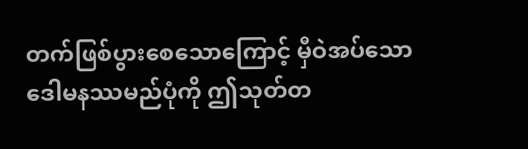တက်ဖြစ်ပွားစေသောကြောင့် မှီဝဲအပ်သော ဒေါမနဿမည်ပုံကို ဤသုတ်တ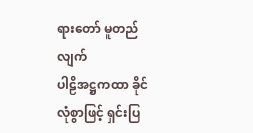ရားတော် မူတည်လျက်
ပါဠိအဋ္ဌကထာ ခိုင်လုံစွာဖြင့် ရှင်းပြ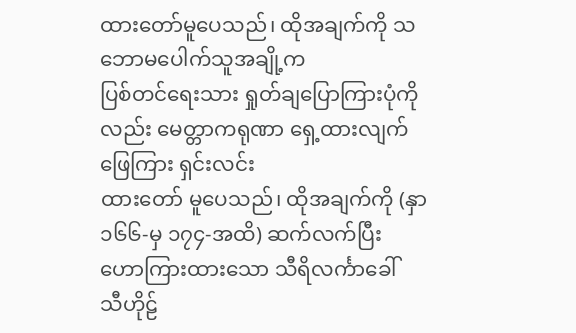ထားတော်မူပေသည်၊ ထိုအချက်ကို သဘောမပေါက်သူအချို့က
ပြစ်တင်ရေးသား ရှုတ်ချပြောကြားပုံကိုလည်း မေတ္တာကရုဏာ ရှေ့ထားလျက် ဖြေကြား ရှင်းလင်း
ထားတော် မူပေသည်၊ ထိုအချက်ကို (နှာ ၁၆၆-မှ ၁၇၄-အထိ) ဆက်လက်ပြီး ဟောကြားထားသော သီရိလင်္ကာခေါ်
သီဟိုဠ်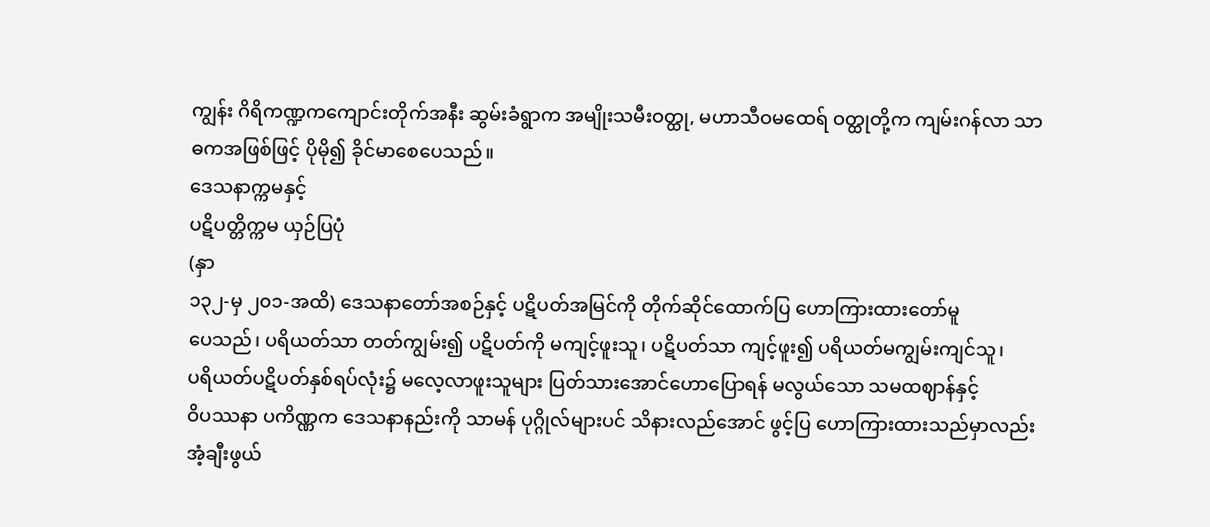ကျွန်း ဂိရိကဏ္ဍကကျောင်းတိုက်အနီး ဆွမ်းခံရွာက အမျိုးသမီးဝတ္ထု, မဟာသီဝမထေရ် ဝတ္ထုတို့က ကျမ်းဂန်လာ သာဓကအဖြစ်ဖြင့် ပိုမို၍ ခိုင်မာစေပေသည်။
ဒေသနာက္ကမနှင့်
ပဋိပတ္တိက္ကမ ယှဉ်ပြပုံ
(နှာ
၁၃၂-မှ ၂၀၁-အထိ) ဒေသနာတော်အစဉ်နှင့် ပဋိပတ်အမြင်ကို တိုက်ဆိုင်ထောက်ပြ ဟောကြားထားတော်မူ
ပေသည်၊ ပရိယတ်သာ တတ်ကျွမ်း၍ ပဋိပတ်ကို မကျင့်ဖူးသူ၊ ပဋိပတ်သာ ကျင့်ဖူး၍ ပရိယတ်မကျွမ်းကျင်သူ၊
ပရိယတ်ပဋိပတ်နှစ်ရပ်လုံး၌ မလေ့လာဖူးသူများ ပြတ်သားအောင်ဟောပြောရန် မလွယ်သော သမထဈာန်နှင့်
ဝိပဿနာ ပကိဏ္ဏက ဒေသနာနည်းကို သာမန် ပုဂ္ဂိုလ်များပင် သိနားလည်အောင် ဖွင့်ပြ ဟောကြားထားသည်မှာလည်း
အံ့ချီးဖွယ်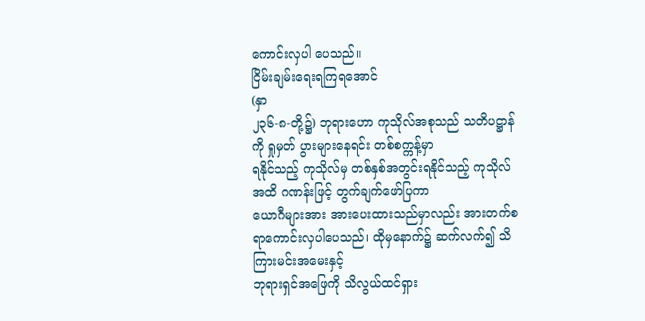ကောင်းလှပါ ပေသည်။
ငြိမ်းချမ်းရေးရကြရအောင်
(နှာ
၂၃၆-၈-တို့၌) ဘုရားဟော ကုသိုလ်အစုသည် သတိပဋ္ဌာန်ကို ရှုမှတ် ပွားများနေရင်း တစ်စက္ကန့်မှာ
ရနိုင်သည့် ကုသိုလ်မှ တစ်နှစ်အတွင်းရနိုင်သည့် ကုသိုလ်အထိ ဂဏန်းဖြင့် တွက်ချက်ဖော်ပြကာ
ယောဂီများအား အားပေးထားသည်မှာလည်း အားတက်စရာကောင်းလှပါပေသည်၊ ထိုမှနောက်၌ ဆက်လက်၍ သိကြားမင်းအမေးနှင့်
ဘုရားရှင်အဖြေကို သိလွယ်ထင်ရှား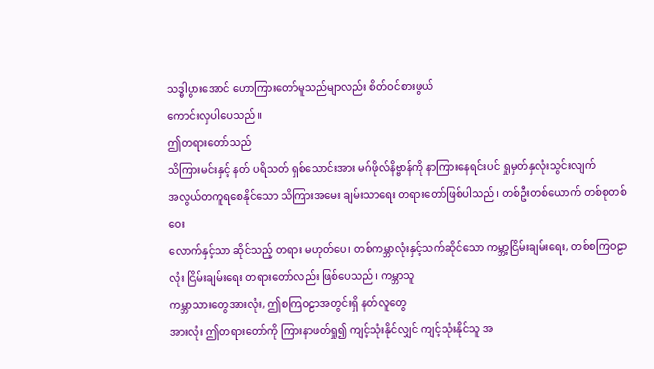သဒ္ဓါပွားအောင် ဟောကြားတော်မူသည်မျာလည်း စိတ်ဝင်စားဖွယ်
ကောင်းလှပါပေသည်။
ဤတရားတော်သည်
သိကြားမင်းနှင့် နတ် ပရိသတ် ရှစ်သောင်းအား မဂ်ဖိုလ်နိဗ္ဗာန်ကို နာကြားနေရင်းပင် ရှုမှတ်နှလုံးသွင်းလျက်
အလွယ်တကူရစေနိုင်သော သိကြားအမေး ချမ်းသာရေး တရားတော်ဖြစ်ပါသည်၊ တစ်ဦးတစ်ယောက် တစ်စုတစ်ဝေး
လောက်နှင့်သာ ဆိုင်သည့် တရား မဟုတ်ပေ၊ တစ်ကမ္ဘာလုံးနှင့်သက်ဆိုင်သော ကမ္ဘာ့ငြိမ်းချမ်းရေး, တစ်စကြဝဠာလုံး ငြိမ်းချမ်းရေး တရားတော်လည်း ဖြစ်ပေသည်၊ ကမ္ဘာသူ
ကမ္ဘာသားတွေအားလုံး, ဤစကြဝဠာအတွင်းရှိ နတ်လူတွေ
အားလုံး ဤတရားတော်ကို ကြားနာဖတ်ရှု၍ ကျင့်သုံးနိုင်လျှင် ကျင့်သုံးနိုင်သူ အ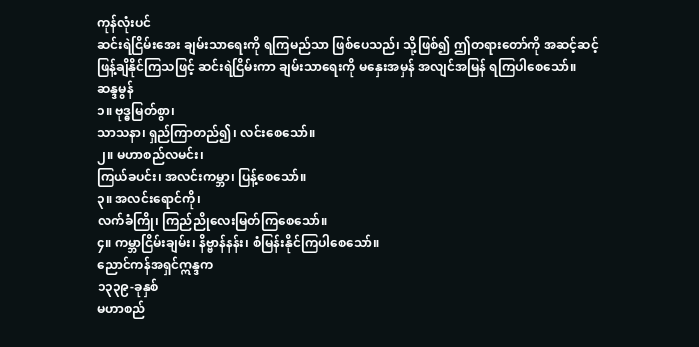ကုန်လုံးပင်
ဆင်းရဲငြိမ်းအေး ချမ်းသာရေးကို ရကြမည်သာ ဖြစ်ပေသည်၊ သို့ဖြစ်၍ ဤတရားတော်ကို အဆင့်ဆင့်
ဖြန့်ချိနိုင်ကြသဖြင့် ဆင်းရဲငြိမ်းကာ ချမ်းသာရေးကို မနှေးအမှန် အလျင်အမြန် ရကြပါစေသော်။
ဆန္ဒမွန်
၁။ ဗုဒ္ဓမြတ်စွာ၊
သာသနာ၊ ရှည်ကြာတည်၍၊ လင်းစေသော်။
၂။ မဟာစည်လမင်း၊
ကြယ်ခပင်း၊ အလင်းကမ္ဘာ၊ ပြန့်စေသော်။
၃။ အလင်းရောင်ကို၊
လက်ခံကြို၊ ကြည်ညိုလေးမြတ်ကြစေသော်။
၄။ ကမ္ဘာငြိမ်းချမ်း၊ နိဗ္ဗာန်နန်း၊ စံမြန်းနိုင်ကြပါစေသော်။
ညောင်ကန်အရှင်ဣန္ဒက
၁၃၃၉-ခုနှစ်
မဟာစည်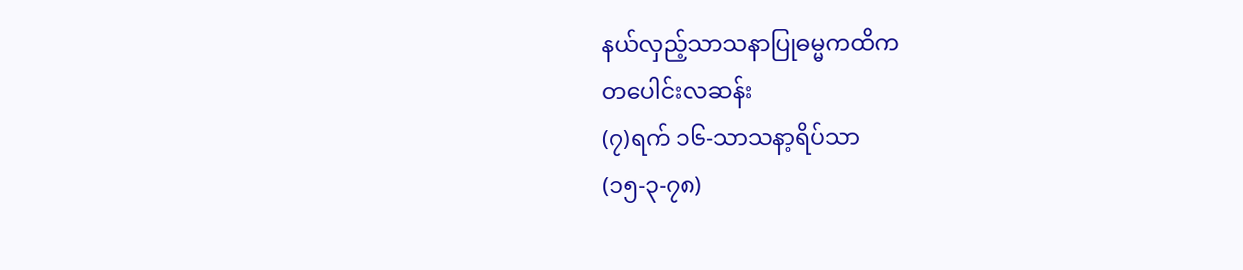နယ်လှည့်သာသနာပြုဓမ္မကထိက
တပေါင်းလဆန်း
(၇)ရက် ၁၆-သာသနာ့ရိပ်သာ
(၁၅-၃-၇၈)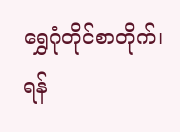ရွှေဂုံတိုင်စာတိုက်၊ ရန်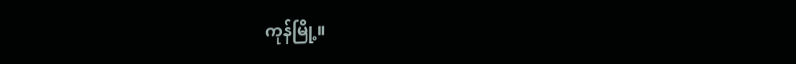ကုန်မြို့။